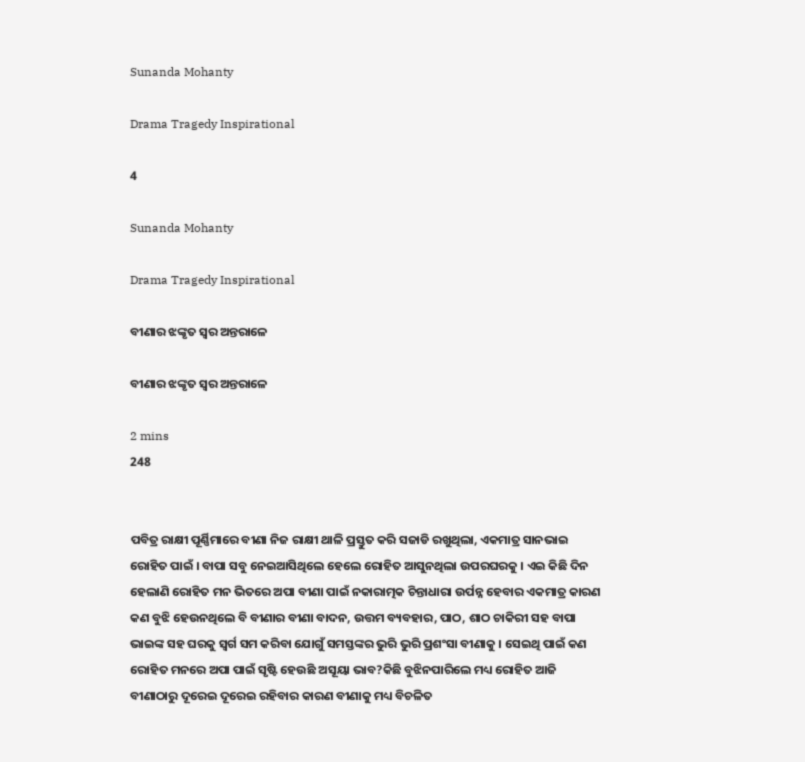Sunanda Mohanty

Drama Tragedy Inspirational

4

Sunanda Mohanty

Drama Tragedy Inspirational

ବୀଣାର ଝଙ୍କୃତ ସ୍ୱର ଅନ୍ତରାଳେ

ବୀଣାର ଝଙ୍କୃତ ସ୍ୱର ଅନ୍ତରାଳେ

2 mins
248


ପବିତ୍ର ରାକ୍ଷୀ ପୂର୍ଣ୍ଣିମାରେ ବୀଣା ନିଜ ରାକ୍ଷୀ ଥାଳି ପ୍ରସ୍ତୁତ କରି ସଜାଡି ରଖୁଥିଲା, ଏକମାତ୍ର ସାନଭାଇ ରୋହିତ ପାଇଁ । ବାପା ସବୁ ନେଇଆସିଥିଲେ ହେଲେ ରୋହିତ ଆସୁନଥିଲା ଉପରଘରକୁ । ଏଇ କିଛି ଦିନ ହେଲାଣି ରୋହିତ ମନ ଭିତରେ ଅପା ବୀଣା ପାଇଁ ନକାରାତ୍ମକ ଚିନ୍ତାଧାରା ଉର୍ପନ୍ନ ହେବାର ଏକମାତ୍ର କାରଣ କଣ ବୁଝି ହେଉନଥିଲେ ବି ବୀଣାର ବୀଣା ବାଦନ, ଉତ୍ତମ ବ୍ୟବହାର, ପାଠ, ଶାଠ ଚାକିରୀ ସହ ବାପା ଭାଇଙ୍କ ସହ ଘରକୁ ସ୍ୱର୍ଗ ସମ କରିବା ଯୋଗୁଁ ସମସ୍ତଙ୍କର ଭୁରି ଭୁରି ପ୍ରଶଂସା ବୀଣାକୁ । ସେଇଥି ପାଇଁ କଣ ରୋହିତ ମନରେ ଅପା ପାଇଁ ସୃଷ୍ଟି ହେଉଛି ଅସୂୟା ଭାବ?କିଛି ବୁଝିନପାରିଲେ ମଧ୍ୟ ରୋହିତ ଆଜି ବୀଣାଠାରୁ ଦୂରେଇ ଦୂରେଇ ରହିବାର କାରଣ ବୀଣାକୁ ମଧ୍ୟ ବିଚଳିତ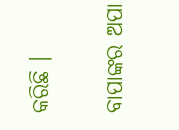କରିଛି ।

ବାପାଙ୍କର ଅପା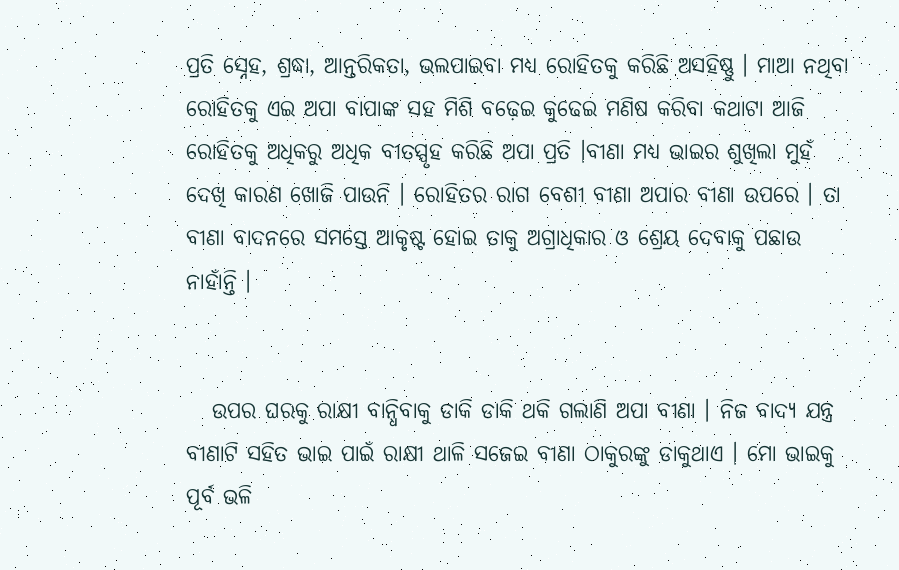ପ୍ରତି ସ୍ନେହ, ଶ୍ରଦ୍ଧା, ଆନ୍ତରିକତା, ଭଲପାଇବା ମଧ୍ୟ ରୋହିତକୁ କରିଛି ଅସହିଷ୍ଣୁ । ମାଆ ନଥିବା ରୋହିତକୁ ଏଇ ଅପା ବାପାଙ୍କ ସହ ମିଶି ବଢ଼େଇ କୁଢେଇ ମଣିଷ କରିବା କଥାଟା ଆଜି ରୋହିତକୁ ଅଧିକରୁ ଅଧିକ ବୀତସ୍ପୃହ କରିଛି ଅପା ପ୍ରତି ।ବୀଣା ମଧ୍ୟ ଭାଇର ଶୁଖିଲା ମୁହଁ ଦେଖି କାରଣ ଖୋଜି ପାଉନି । ରୋହିତର ରାଗ ବେଶୀ ବୀଣା ଅପାର ବୀଣା ଉପରେ । ତା ବୀଣା ବାଦନରେ ସମସ୍ତେ ଆକୃଷ୍ଟ ହୋଇ ତାକୁ ଅଗ୍ରାଧିକାର ଓ ଶ୍ରେୟ ଦେବାକୁ ପଛାଉ ନାହାଁନ୍ତି ।


   ଉପର ଘରକୁ ରାକ୍ଷୀ ବାନ୍ଧିବାକୁ ଡାକି ଡାକି ଥକି ଗଲାଣି ଅପା ବୀଣା । ନିଜ ବାଦ୍ୟ ଯନ୍ତ୍ର ବୀଣାଟି ସହିତ ଭାଇ ପାଇଁ ରାକ୍ଷୀ ଥାଳି ସଜେଇ ବୀଣା ଠାକୁରଙ୍କୁ ଡାକୁଥାଏ । ମୋ ଭାଇକୁ ପୂର୍ବ ଭଳି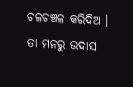ଚଳଚଞ୍ଚଳ କରିଦିଅ । ତା ମନରୁ ଉଦାସ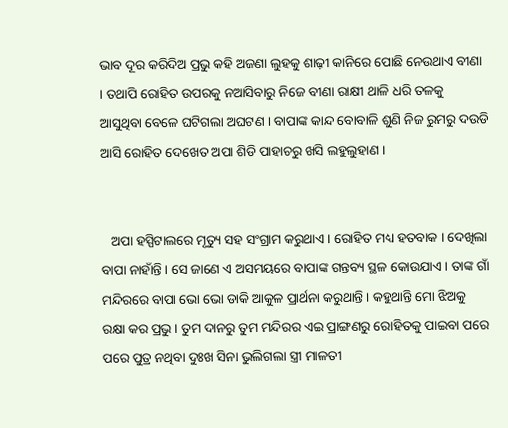ଭାବ ଦୂର କରିଦିଅ ପ୍ରଭୁ କହି ଅଜଣା ଲୁହକୁ ଶାଢ଼ୀ କାନିରେ ପୋଛି ନେଉଥାଏ ବୀଣା । ତଥାପି ରୋହିତ ଉପରକୁ ନଆସିବାରୁ ନିଜେ ବୀଣା ରାକ୍ଷୀ ଥାଳି ଧରି ତଳକୁ ଆସୁଥିବା ବେଳେ ଘଟିଗଲା ଅଘଟଣ । ବାପାଙ୍କ କାନ୍ଦ ବୋବାଳି ଶୁଣି ନିଜ ରୁମରୁ ଦଉଡି ଆସି ରୋହିତ ଦେଖେତ ଅପା ଶିଡି ପାହାଚରୁ ଖସି ଲହୁଲୁହାଣ ।


   ଅପା ହସ୍ପିଟାଲରେ ମୃତ୍ୟୁ ସହ ସଂଗ୍ରାମ କରୁଥାଏ । ରୋହିତ ମଧ୍ୟ ହତବାକ । ଦେଖିଲା ବାପା ନାହାଁନ୍ତି । ସେ ଜାଣେ ଏ ଅସମୟରେ ବାପାଙ୍କ ଗନ୍ତବ୍ୟ ସ୍ଥଳ କୋଉଯାଏ । ତାଙ୍କ ଗାଁ ମନ୍ଦିରରେ ବାପା ଭୋ ଭୋ ଡାକି ଆକୁଳ ପ୍ରାର୍ଥନା କରୁଥାନ୍ତି । କହୁଥାନ୍ତି ମୋ ଝିଅକୁ ରକ୍ଷା କର ପ୍ରଭୁ । ତୁମ ଦାନରୁ ତୁମ ମନ୍ଦିରର ଏଇ ପ୍ରାଙ୍ଗଣରୁ ରୋହିତକୁ ପାଇବା ପରେ ପରେ ପୁତ୍ର ନଥିବା ଦୁଃଖ ସିନା ଭୁଲିଗଲା ସ୍ତ୍ରୀ ମାଳତୀ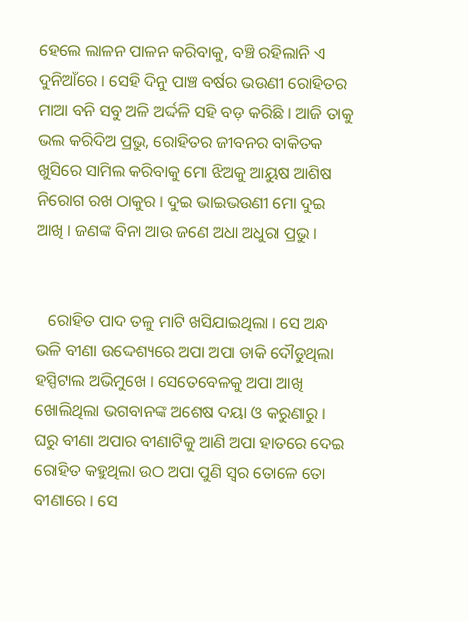ହେଲେ ଲାଳନ ପାଳନ କରିବାକୁ, ବଞ୍ଚି ରହିଲାନି ଏ ଦୁନିଆଁରେ । ସେହି ଦିନୁ ପାଞ୍ଚ ବର୍ଷର ଭଉଣୀ ରୋହିତର ମାଆ ବନି ସବୁ ଅଳି ଅର୍ଦ୍ଦଳି ସହି ବଡ଼ କରିଛି । ଆଜି ତାକୁ ଭଲ କରିଦିଅ ପ୍ରଭୁ, ରୋହିତର ଜୀବନର ବାକିତକ ଖୁସିରେ ସାମିଲ କରିବାକୁ ମୋ ଝିଅକୁ ଆୟୁଷ ଆଶିଷ ନିରୋଗ ରଖ ଠାକୁର । ଦୁଇ ଭାଇଭଉଣୀ ମୋ ଦୁଇ ଆଖି । ଜଣଙ୍କ ବିନା ଆଉ ଜଣେ ଅଧା ଅଧୁରା ପ୍ରଭୁ ।


   ରୋହିତ ପାଦ ତଳୁ ମାଟି ଖସିଯାଇଥିଲା । ସେ ଅନ୍ଧ ଭଳି ବୀଣା ଉଦ୍ଦେଶ୍ୟରେ ଅପା ଅପା ଡାକି ଦୌଡୁଥିଲା ହସ୍ପିଟାଲ ଅଭିମୁଖେ । ସେତେବେଳକୁ ଅପା ଆଖି ଖୋଲିଥିଲା ଭଗବାନଙ୍କ ଅଶେଷ ଦୟା ଓ କରୁଣାରୁ । ଘରୁ ବୀଣା ଅପାର ବୀଣାଟିକୁ ଆଣି ଅପା ହାତରେ ଦେଇ ରୋହିତ କହୁଥିଲା ଉଠ ଅପା ପୁଣି ସ୍ୱର ତୋଳେ ତୋ ବୀଣାରେ । ସେ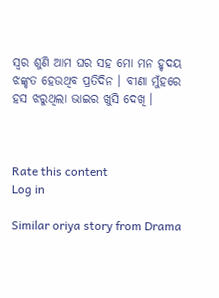ସ୍ୱର ଶୁଣି ଆମ ଘର ସହ ମୋ ମନ ହୃଦୟ ଝଙ୍କୃତ ହେଉଥିବ ପ୍ରତିଦିନ । ବୀଣା ମୁଁହରେ ହସ ଝରୁଥିଲା ଭାଇର ଖୁସି ଦେଖି ।



Rate this content
Log in

Similar oriya story from Drama